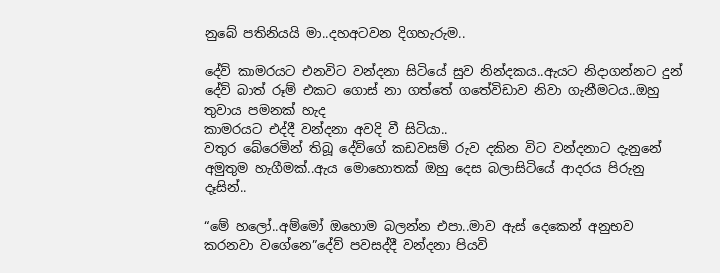නුබේ පතිනියයි මා..දහඅටවන දිගහැරුම..

දේව් කාමරයට එනවිට වන්දනා සිටියේ සුව නින්දකය..ඇයට නිදාගන්නට දුන් දේව් බාත් රූම් එකට ගොස් නා ගත්තේ ගතේවිඩාව නිවා ගැනීමටය..ඔහු තුවාය පමනක් හැද
කාමරයට එද්දී වන්දනා අවදි වී සිටියා..
වතුර බේරෙමින් තිබූ දේව්ගේ කඩවසම් රුව දකින විට වන්දනාට දැනුනේ අමුතුම හැගීමක්..ඇය මොහොතක් ඔහු දෙස බලාසිටියේ ආදරය පිරුනු දෑසින්..

“මේ හලෝ..අම්මෝ ඔහොම බලන්න එපා..මාව ඇස් දෙකෙන් අනුභව කරනවා වගේනෙ”දේව් පවසද්දී වන්දනා පියවි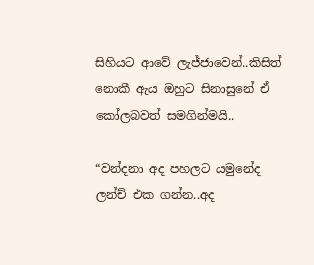සිහියට ආවේ ලැජ්ජාවෙන්..කිසිත් නොකී ඇය ඔහුට සිනාසුනේ ඒ කෝලබවත් සමගින්මයි..

“වන්දනා අද පහලට යමුනේද ලන්ච් එක ගන්න..අද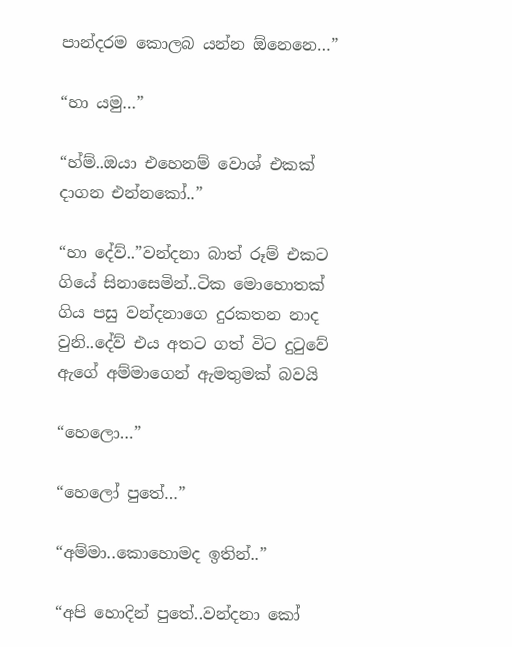පාන්දරම කොලබ යන්න ඕනෙනෙ…”

“හා යමු…”

“හ්ම්..ඔයා එහෙනම් වොශ් එකක් දාගන එන්නකෝ..”

“හා දේව්..”වන්දනා බාත් රූම් එකට ගියේ සිනාසෙමින්..ටික මොහොතක් ගිය පසු වන්දනාගෙ දුරකතන නාද වුනි..දේව් එය අතට ගත් විට දුටුවේ ඇගේ අම්මාගෙන් ඇමතුමක් බවයි

“හෙලො…”

“හෙලෝ පුතේ…”

“අම්මා..කොහොමද ඉතින්..”

“අපි හොදින් පුතේ..වන්දනා කෝ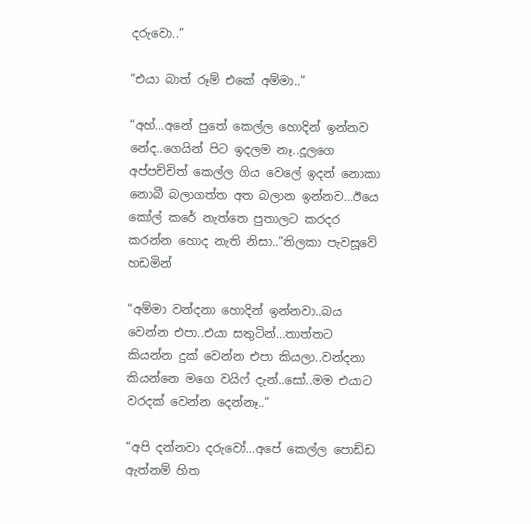දරුවො..”

“එයා බාත් රූම් එකේ අම්මා..”

“අහ්…අනේ පුතේ කෙල්ල හොදින් ඉන්නව නේද..ගෙයින් පිට ඉදලම නෑ..දූලගෙ අප්පච්චිත් කෙල්ල ගිය වෙලේ ඉදන් නොකා නොබී බලාගත්ත අත බලාන ඉන්නව…ඊයෙ කෝල් කරේ නැත්තෙ පුතාලට කරදර කරන්න හොද නැති නිසා..”තිලකා පැවසූවේ හඩමින්

“අම්මා වන්දනා හොදින් ඉන්නවා..බය වෙන්න එපා..එයා සතුටින්…තාත්තට කියන්න දුක් වෙන්න එපා කියලා..වන්දනා කියන්නෙ මගෙ වයිෆ් දැන්..සෝ..මම එයාට වරදක් වෙන්න දෙන්නෑ..”

“අපි දන්නවා දරුවෝ…අපේ කෙල්ල පොඩ්ඩ ඇත්නම් හිත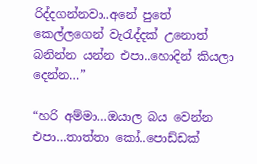රිද්දගන්නවා..අනේ පුතේ කෙල්ලගෙන් වැරැද්දක් උනොත් බනින්න යන්න එපා..හොදින් කියලා දෙන්න…”

“හරි අම්මා…ඔයාල බය වෙන්න එපා…තාත්තා කෝ..පොඩ්ඩක්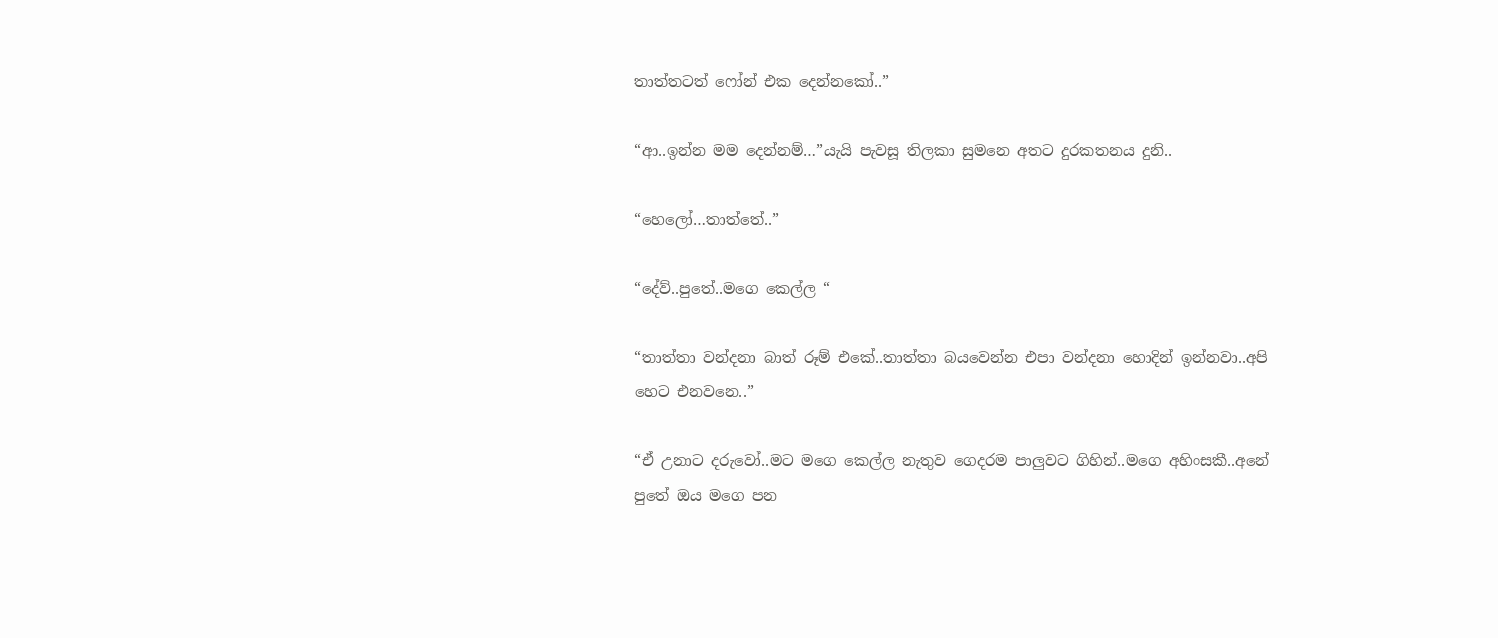තාත්තටත් ෆෝන් එක දෙන්නකෝ..”

“ආ..ඉන්න මම දෙන්නම්…”යැයි පැවසූ තිලකා සුමනෙ අතට දුරකතනය දුනි..

“හෙලෝ…තාත්තේ..”

“දේව්..පුතේ..මගෙ කෙල්ල “

“තාත්තා වන්දනා බාත් රූම් එකේ..තාත්තා බයවෙන්න එපා වන්දනා හොදින් ඉන්නවා..අපි හෙට එනවනෙ..”

“ඒ උනාට දරුවෝ..මට මගෙ කෙල්ල නැතුව ගෙදරම පාලුවට ගිහින්..මගෙ අහිංසකී..අනේ පුතේ ඔය මගෙ පන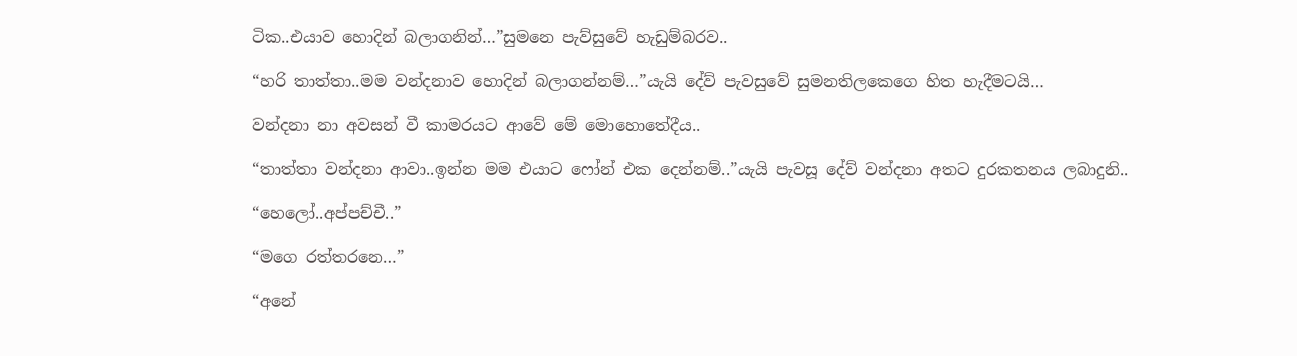ටික..එයාව හොදින් බලාගනින්…”සුමනෙ පැව්සුවේ හැඩුම්බරව..

“හරි තාත්තා..මම වන්දනාව හොදින් බලාගන්නම්…”යැයි දේව් පැවසුවේ සුමනතිලකෙගෙ හිත හැදීමටයි…

වන්දනා නා අවසන් වී කාමරයට ආවේ මේ මොහොතේදීය..

“තාත්තා වන්දනා ආවා..ඉන්න මම එයාට ෆෝන් එක දෙන්නම්..”යැයි පැවසූ දේව් වන්දනා අතට දුරකතනය ලබාදුනි..

“හෙලෝ..අප්පච්චී..”

“මගෙ රත්තරනෙ…”

“අනේ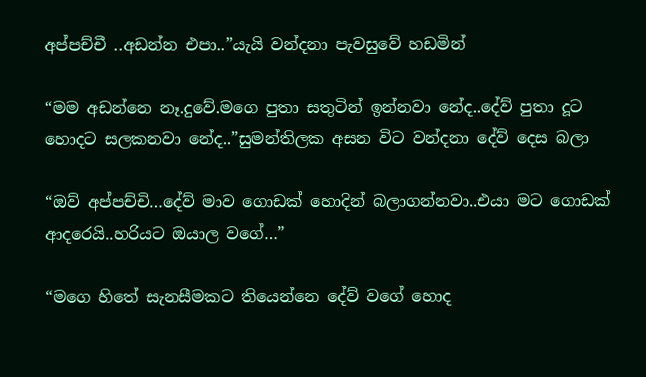අප්පච්චී ..අඩන්න එපා..”යැයි වන්දනා පැවසුවේ හඩමින්

“මම අඩන්නෙ නෑ.දුවේ.මගෙ පුතා සතුටින් ඉන්නවා නේද..දේව් පුතා දූට හොදට සලකනවා නේද..”සුමන්තිලක අසන විට වන්දනා දේව් දෙස බලා

“ඔව් අප්පච්චි…දේව් මාව ගොඩක් හොදින් බලාගන්නවා..එයා මට ගොඩක් ආදරෙයි..හරියට ඔයාල වගේ…”

“මගෙ හිතේ සැනසීමකට තියෙන්නෙ දේව් වගේ හොද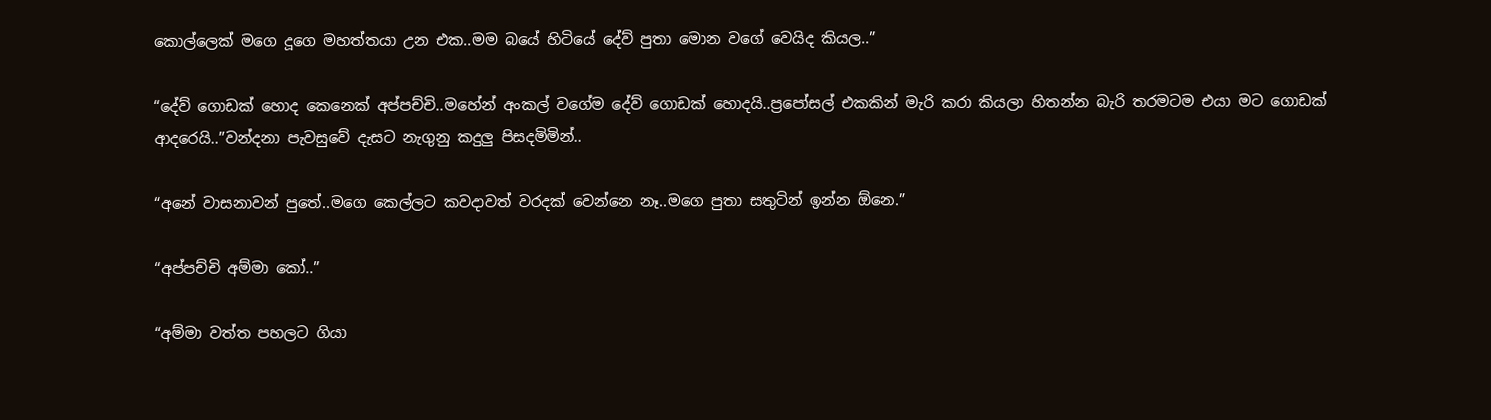කොල්ලෙක් මගෙ දූගෙ මහත්තයා උන එක..මම බයේ හිටියේ දේව් පුතා මොන වගේ වෙයිද කියල..”

“දේව් ගොඩක් හොද කෙනෙක් අප්පච්චි..මහේන් අංකල් වගේම දේව් ගොඩක් හොදයි..ප්‍රපෝසල් එකකින් මැරි කරා කියලා හිතන්න බැරි තරමටම එයා මට ගොඩක් ආදරෙයි..”වන්දනා පැවසුවේ දැසට නැගුනු කදුලු පිසදමිමින්..

“අනේ වාසනාවන් පුතේ..මගෙ කෙල්ලට කවදාවත් වරදක් වෙන්නෙ නෑ..මගෙ පුතා සතුටින් ඉන්න ඕනෙ.”

“අප්පච්චි අම්මා කෝ..”

“අම්මා වත්ත පහලට ගියා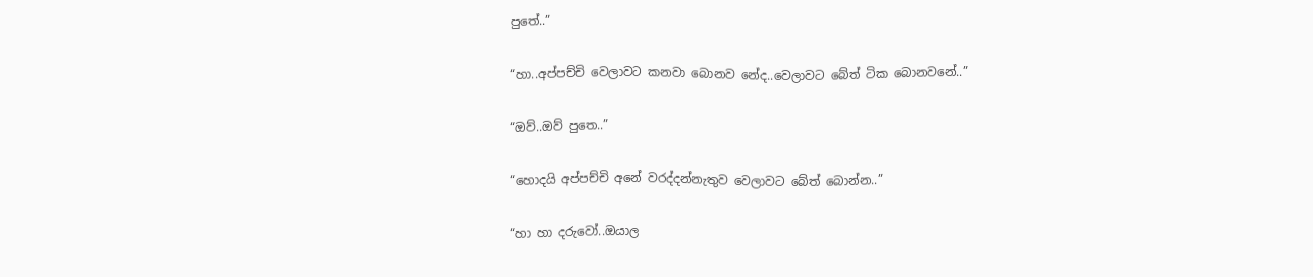පුතේ..”

“හා..අප්පච්චි වෙලාවට කනවා බොනව නේද..වෙලාවට බේත් ටික බොනවනේ..”

“ඔව්..ඔව් පුතෙ..”

“හොදයි අප්පච්චි අනේ වරද්දන්නැතුව වෙලාවට බේත් බොන්න..”

“හා හා දරුවෝ..ඔයාල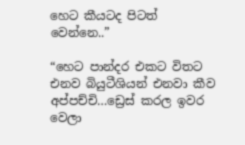හෙට කීයටද පිටත් වෙන්නෙ..”

“හෙට පාන්දර එකට විතට එනව බියුටීශියන් එනවා කීව අප්පච්චි…ඩ්‍රෙස් කරල ඉවර වෙලා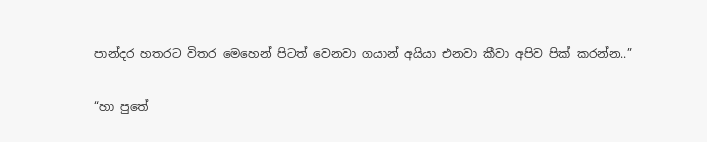පාන්දර හතරට විතර මෙහෙන් පිටත් වෙනවා ගයාන් අයියා එනවා කීවා අපිව පික් කරන්න..”

“හා පුතේ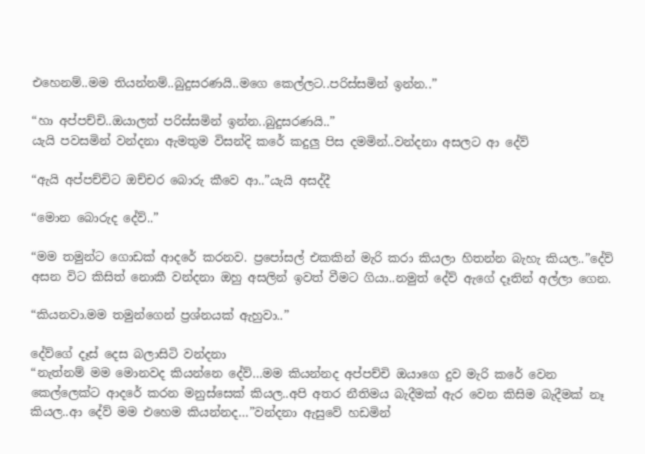එහෙනම්..මම තියන්නම්..බුදුසරණයි..මගෙ කෙල්ලට..පරිස්සමින් ඉන්න..”

“හා අප්පච්චි..ඔයාලත් පරිස්සමින් ඉන්න..බුදුසරණයි..”
යැයි පවසමින් වන්දනා ඇමතුම විසන්දි කරේ කදුලු පිස දමමින්..වන්දනා අසලට ආ දේව්

“ඇයි අප්පච්චිට ඔච්චර බොරු කීවෙ ආ..”යැයි අසද්දී

“මොන බොරුද දේව්..”

“මම තමුන්ට ගොඩක් ආදරේ කරනව. ප්‍රපෝසල් එකකින් මැරි කරා කියලා හිතන්න බැහැ කියල..”දේව් අසන විට කිසිත් නොකී වන්දනා ඔහු අසලින් ඉවත් වීමට ගියා..නමුත් දේව් ඇගේ දෑතින් අල්ලා ගෙන.

“කියනවා.මම තමුන්ගෙන් ප්‍රශ්නයක් ඇහුවා..”

දේව්ගේ දෑස් දෙස බලාසිටි වන්දනා
“නැත්නම් මම මොනවද කියන්නෙ දේව්…මම කියන්නද අප්පච්චි ඔයාගෙ දුව මැරි කරේ වෙන කෙල්ලෙක්ට ආදරේ කරන මනුස්සෙක් කියල..අපි අතර නීතිමය බැදීමක් ඇර වෙන කිසිම බැදීමක් නෑ කියල..ආ දේව් මම එහෙම කියන්නද…”වන්දනා ඇසුවේ හඩමින්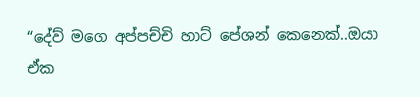“දේව් මගෙ අප්පච්චි හාට් පේශන් කෙනෙක්..ඔයා ඒක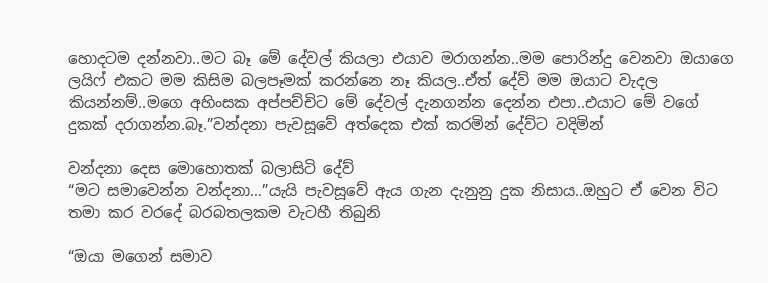හොදටම දන්නවා..මට බෑ මේ දේවල් කියලා එයාව මරාගන්න..මම පොරින්දු වෙනවා ඔයාගෙ ලයිෆ් එකට මම කිසිම බලපෑමක් කරන්නෙ නෑ කියල..ඒත් දේව් මම ඔයාට වැදල කියන්නම්..මගෙ අහිංසක අප්පච්චිට මේ දේවල් දැනගන්න දෙන්න එපා..එයාට මේ වගේ දුකක් දරාගන්න.බෑ.”වන්දනා පැවසූවේ අත්දෙක එක් කරමින් දේව්ට වදිමින්

වන්දනා දෙස මොහොතක් බලාසිටි දේව්
“මට සමාවෙන්න වන්දනා…”යැයි පැවසූවේ ඇය ගැන දැනුනු දුක නිසාය..ඔහුට ඒ වෙන විට තමා කර වරදේ බරබතලකම වැටහී තිබුනි

“ඔයා මගෙන් සමාව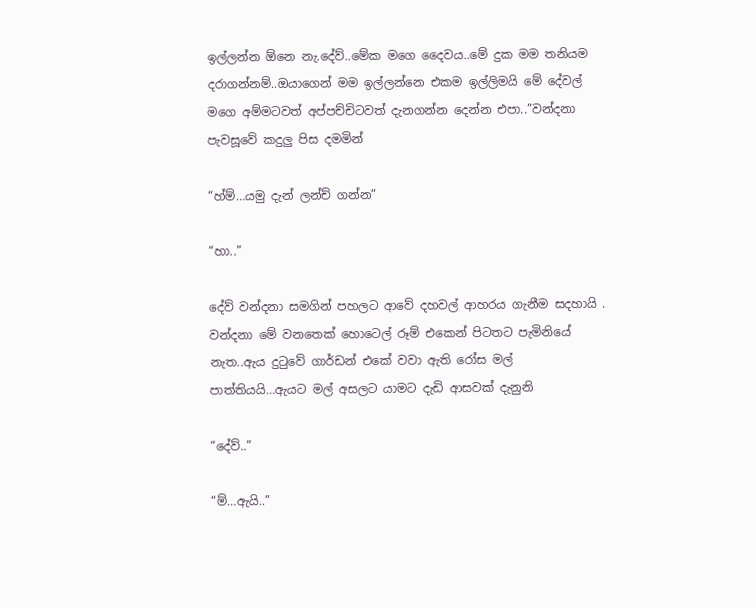ඉල්ලන්න ඕනෙ නැ.දේව්..මේක මගෙ දෛවය..මේ දුක මම තනියම දරාගන්නම්..ඔයාගෙන් මම ඉල්ලන්නෙ එකම ඉල්ලිමයි මේ දේවල් මගෙ අම්මටවත් අප්පච්චිටවත් දැනගන්න දෙන්න එපා..”වන්දනා පැවසූවේ කදුලු පිස දමමින්

“හ්ම්…යමු දැන් ලන්ච් ගන්න”

“හා..”

දේව් වන්දනා සමගින් පහලට ආවේ දහවල් ආහරය ගැනීම සදහායි . වන්දනා මේ වනතෙක් හොටෙල් රූම් එකෙන් පිටතට පැමිනියේ නැත..ඇය දුටුවේ ගාර්ඩන් එකේ වවා ඇති රෝස මල් පාත්තියයි…ඇයට මල් අසලට යාමට දැඩි ආසවක් දැනුනි

“දේව්..”

“ම්…ඇයි..”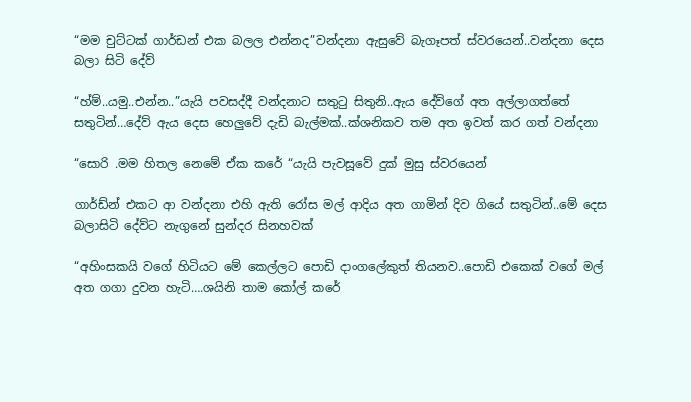“මම චුට්ටක් ගාර්ඩන් එක බලල එන්නද”වන්දනා ඇසුවේ බැගෑපත් ස්වරයෙන්..වන්දනා දෙස බලා සිටි දේව්

“හ්ම්..යමු..එන්න..”යැයි පවසද්දී වන්දනාට සතුටු සිතුනි..ඇය දේව්ගේ අත අල්ලාගත්තේ සතුටින්…දේව් ඇය දෙස හෙලුවේ දැඩි බැල්මක්..ක්ශනිකව තම අත ඉවත් කර ගත් වන්දනා

“සොරි .මම හිතල නෙමේ ඒක කරේ “යැයි පැවසූවේ දුක් මුසු ස්වරයෙන්

ගාර්ඩ්න් එකට ආ වන්දනා එහි ඇති රෝස මල් ආදිය අත ගාමින් දිව ගියේ සතුටින්..මේ දෙස බලාසිටි දේව්ට නැගුනේ සුන්දර සිනහවක්

“අහිංසකයි වගේ හිටියට මේ කෙල්ලට පොඩි දාංගලේකුත් තියනව..පොඩි එකෙක් වගේ මල් අත ගගා දුවන හැටි….ශයිනි තාම කෝල් කරේ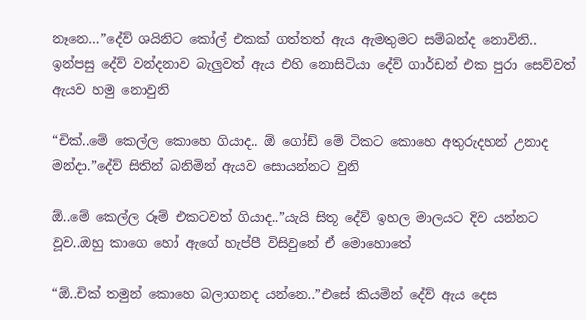නෑනෙ…”දේව් ශයිනිට කෝල් එකක් ගත්තත් ඇය ඇමතුමට සම්බන්ද නොවිනි..
ඉන්පසු දේව් වන්දනාව බැලුවත් ඇය එහි නොසිටියා දේව් ගාර්ඩන් එක පුරා සෙව්වත් ඇයව හමු නොවුනි

“චික්..මේ කෙල්ල කොහෙ ගියාද.. ඕ ගෝඩ් මේ ටිකට කොහෙ අතුරුදහන් උනාද මන්දා.”දේව් සිතින් බනිමින් ඇයව සොයන්නට වුනි

ඕ..මේ කෙල්ල රූම් එකටවත් ගියාද..”යැයි සිතූ දේව් ඉහල මාලයට දිව යන්නට වූව..ඔහු කාගෙ හෝ ඇගේ හැප්පී විසිවුනේ ඒ මොහොතේ

“ඕ..චික් තමුන් කොහෙ බලාගනද යන්නෙ..”එසේ කියමින් දේව් ඇය දෙස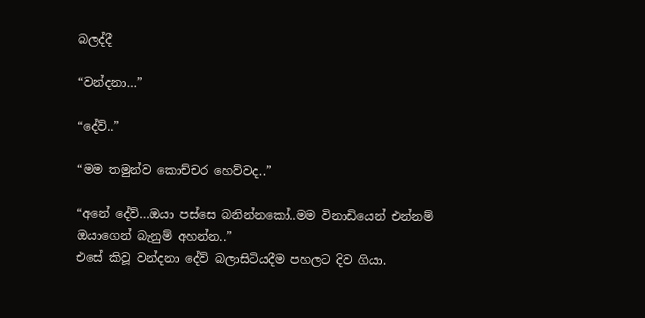බලද්දී

“වන්දනා…”

“දේව්..”

“මම තමුන්ව කොච්චර හෙව්වද..”

“අනේ දේව්…ඔයා පස්සෙ බනින්නකෝ..මම විනාඩියෙන් එන්නම් ඔයාගෙන් බැනුම් අහන්න..”
එසේ කිවූ වන්දනා දේව් බලාසිටියදීම පහලට දිව ගියා.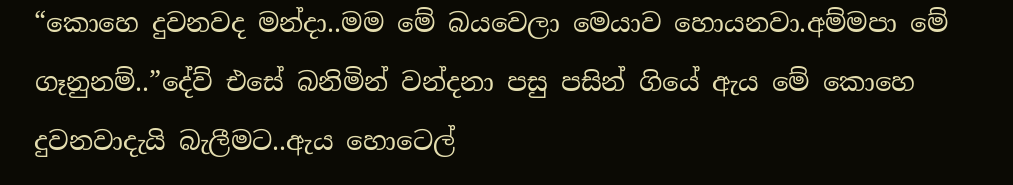“කොහෙ දුවනවද මන්දා..මම මේ බයවෙලා මෙයාව හොයනවා.අම්මපා මේ ගෑනුනම්..”දේව් එසේ බනිමින් වන්දනා පසු පසින් ගියේ ඇය මේ කොහෙ දුවනවාදැයි බැලීමට..ඇය හොටෙල්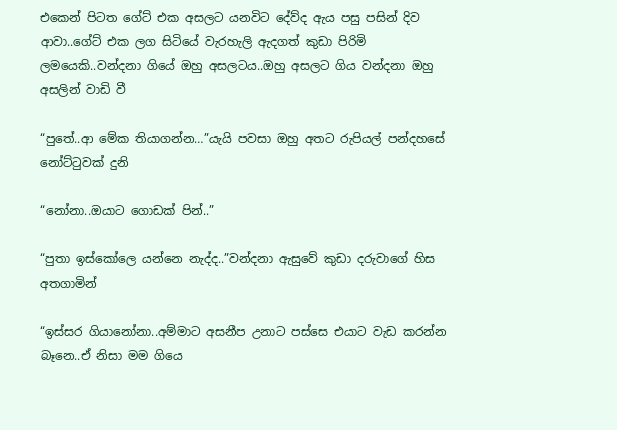එකෙන් පිටත ගේට් එක අසලට යනවිට දේව්ද ඇය පසු පසින් දිව ආවා..ගේට් එක ලග සිටියේ වැරහැලි ඇදගත් කුඩා පිරිමි ලමයෙකි..වන්දනා ගියේ ඔහු අසලටය..ඔහු අසලට ගිය වන්දනා ඔහු අසලින් වාඩි වී

“පුතේ..ආ මේක තියාගන්න…”යැයි පවසා ඔහු අතට රුපියල් පන්දහසේ නෝට්ටුවක් දුනි

“නෝනා..ඔයාට ගොඩක් පින්..”

“පුතා ඉස්කෝලෙ යන්නෙ නැද්ද..”වන්දනා ඇසුවේ කුඩා දරුවාගේ හිස අතගාමින්

“ඉස්සර ගියානෝනා..අම්මාට අසනීප උනාට පස්සෙ එයාට වැඩ කරන්න බෑනෙ..ඒ නිසා මම ගියෙ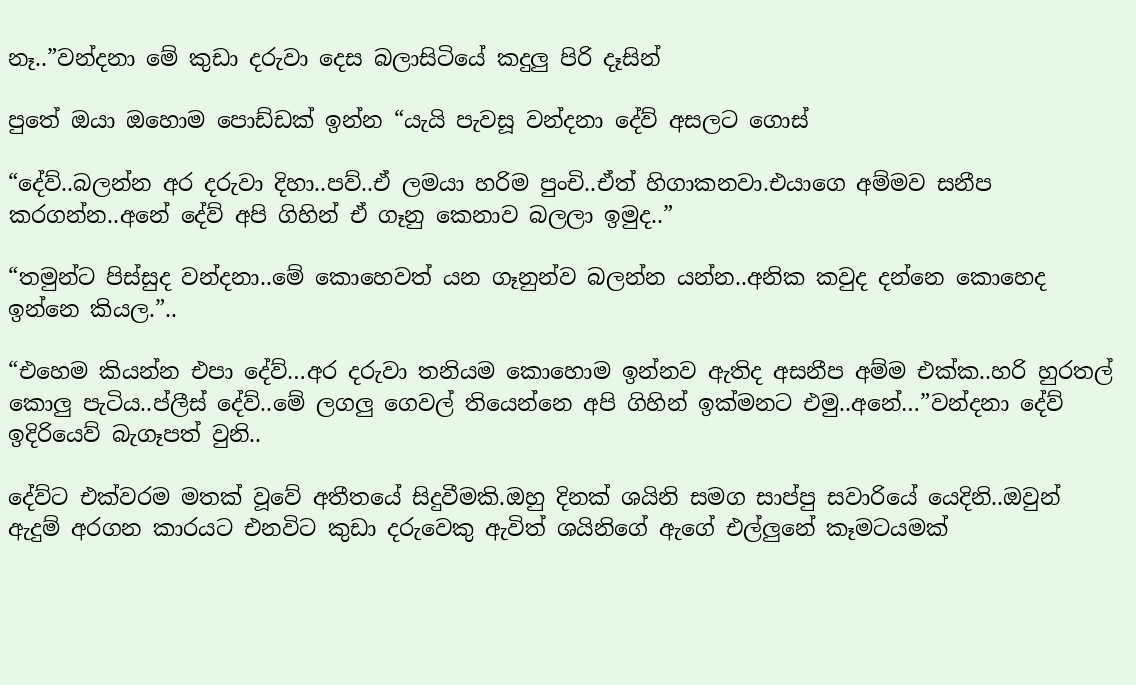නෑ..”වන්දනා මේ කුඩා දරුවා දෙස බලාසිටියේ කදුලු පිරි දෑසින්

පුතේ ඔයා ඔහොම පොඩ්ඩක් ඉන්න “යැයි පැවසූ වන්දනා දේව් අසලට ගොස්

“දේව්..බලන්න අර දරුවා දිහා..පව්..ඒ ලමයා හරිම පුංචි..ඒත් හිගාකනවා.එයාගෙ අම්මව සනීප කරගන්න..අනේ දේව් අපි ගිහින් ඒ ගෑනු කෙනාව බලලා ඉමුද..”

“තමුන්ට පිස්සුද වන්දනා..මේ කොහෙවත් යන ගෑනුන්ව බලන්න යන්න..අනික කවුද දන්නෙ කොහෙද ඉන්නෙ කියල.”..

“එහෙම කියන්න එපා දේව්…අර දරුවා තනියම කොහොම ඉන්නව ඇතිද අසනීප අම්ම එක්ක..හරි හුරතල් කොලු පැටිය..ප්ලීස් දේව්..මේ ලගලු ගෙවල් තියෙන්නෙ අපි ගිහින් ඉක්මනට එමු..අනේ…”වන්දනා දේව් ඉදිරියෙව් බැගෑපත් වුනි..

දේව්ට එක්වරම මතක් වූවේ අතීතයේ සිදුවීමකි.ඔහු දිනක් ශයිනි සමග සාප්පු සවාරියේ යෙදිනි..ඔවුන් ඇදුම් අරගන කාරයට එනවිට කුඩා දරුවෙකු ඇවිත් ශයිනිගේ ඇගේ එල්ලුනේ කෑමටයමක්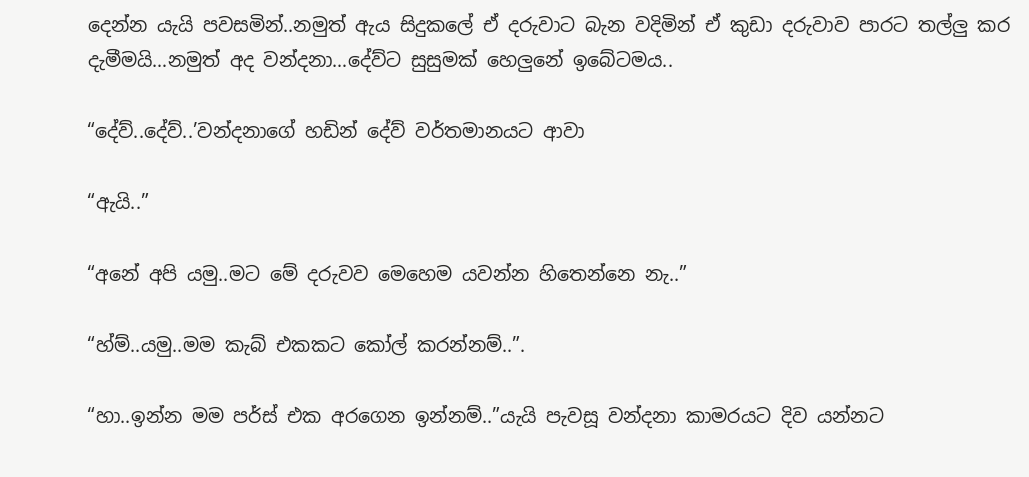දෙන්න යැයි පවසමින්..නමුත් ඇය සිදුකලේ ඒ දරුවාට බැන වදිමින් ඒ කුඩා දරුවාව පාරට තල්ලු කර දැමීමයි…නමුත් අද වන්දනා…දේව්ට සුසුමක් හෙලුනේ ඉබේටමය..

“දේව්..දේව්..’වන්දනාගේ හඩින් දේව් වර්තමානයට ආවා

“ඇයි..”

“අනේ අපි යමු..මට මේ දරුවව මෙහෙම යවන්න හිතෙන්නෙ නැ..”

“හ්ම්..යමු..මම කැබ් එකකට කෝල් කරන්නම්..”.

“හා..ඉන්න මම පර්ස් එක අරගෙන ඉන්නම්..”යැයි පැවසූ වන්දනා කාමරයට දිව යන්නට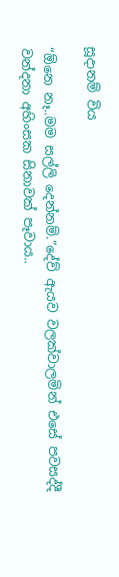සූදානම් විය

“ඕනෙ නෑ..මම සල්ලි දෙන්නම්.”දේව් ඇයව වලක්වාලමින් එසේ පවසද්දී වන්දනා අහිංසක සිනාවක් පෑවාය..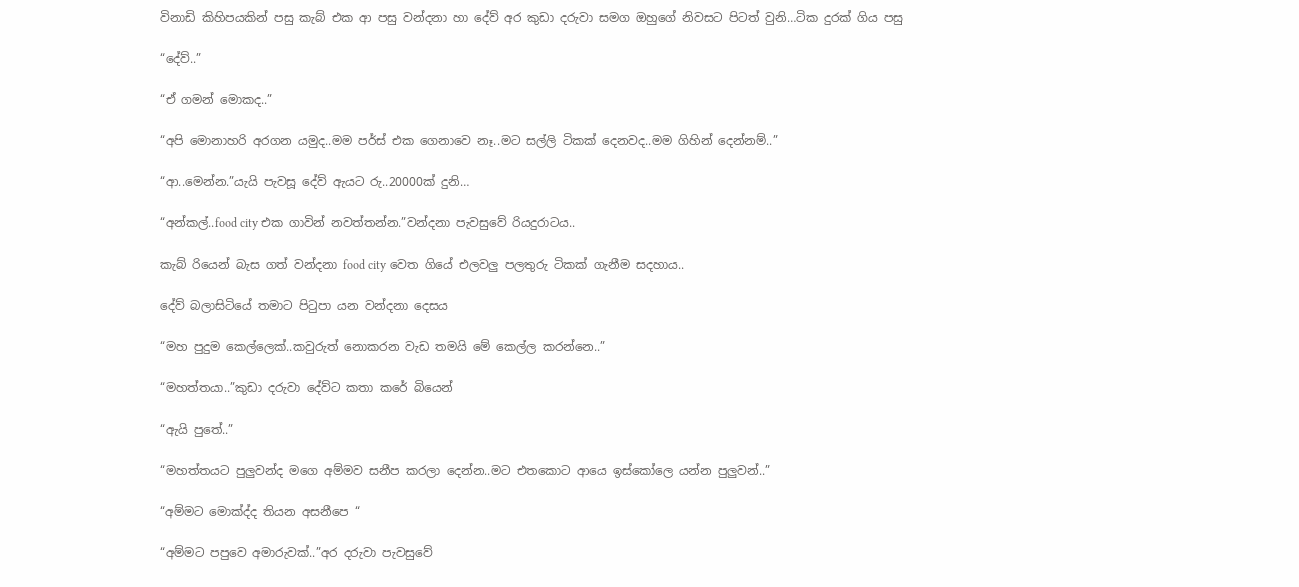විනාඩි කිහිපයකින් පසු කැබ් එක ආ පසු වන්දනා හා දේව් අර කුඩා දරුවා සමග ඔහුගේ නිවසට පිටත් වුනි…ටික දුරක් ගිය පසු

“දේව්..”

“ඒ ගමන් මොකද..”

“අපි මොනාහරි අරගන යමුද..මම පර්ස් එක ගෙනාවෙ නෑ..මට සල්ලි ටිකක් දෙනවද..මම ගිහින් දෙන්නම්..”

“ආ..මෙන්න.”යැයි පැවසූ දේව් ඇයට රු..20000ක් දුනි…

“අන්කල්..food city එක ගාවින් නවත්තන්න.”වන්දනා පැවසුවේ රියදුරාටය..

කැබ් රියෙන් බැස ගත් වන්දනා food city වෙත ගියේ එලවලු පලතුරු ටිකක් ගැනීම සදහාය..

දේව් බලාසිටියේ තමාට පිටුපා යන වන්දනා දෙසය

“මහ පුදුම කෙල්ලෙක්..කවුරුත් නොකරන වැඩ තමයි මේ කෙල්ල කරන්නෙ..”

“මහත්තයා..”කුඩා දරුවා දේව්ට කතා කරේ බියෙන්

“ඇයි පුතේ..”

“මහත්තයට පුලුවන්ද මගෙ අම්මව සනීප කරලා දෙන්න..මට එතකොට ආයෙ ඉස්කෝලෙ යන්න පුලුවන්..”

“අම්මට මොක්ද්ද තියන අසනීපෙ “

“අම්මට පපුවෙ අමාරුවක්..”අර දරුවා පැවසුවේ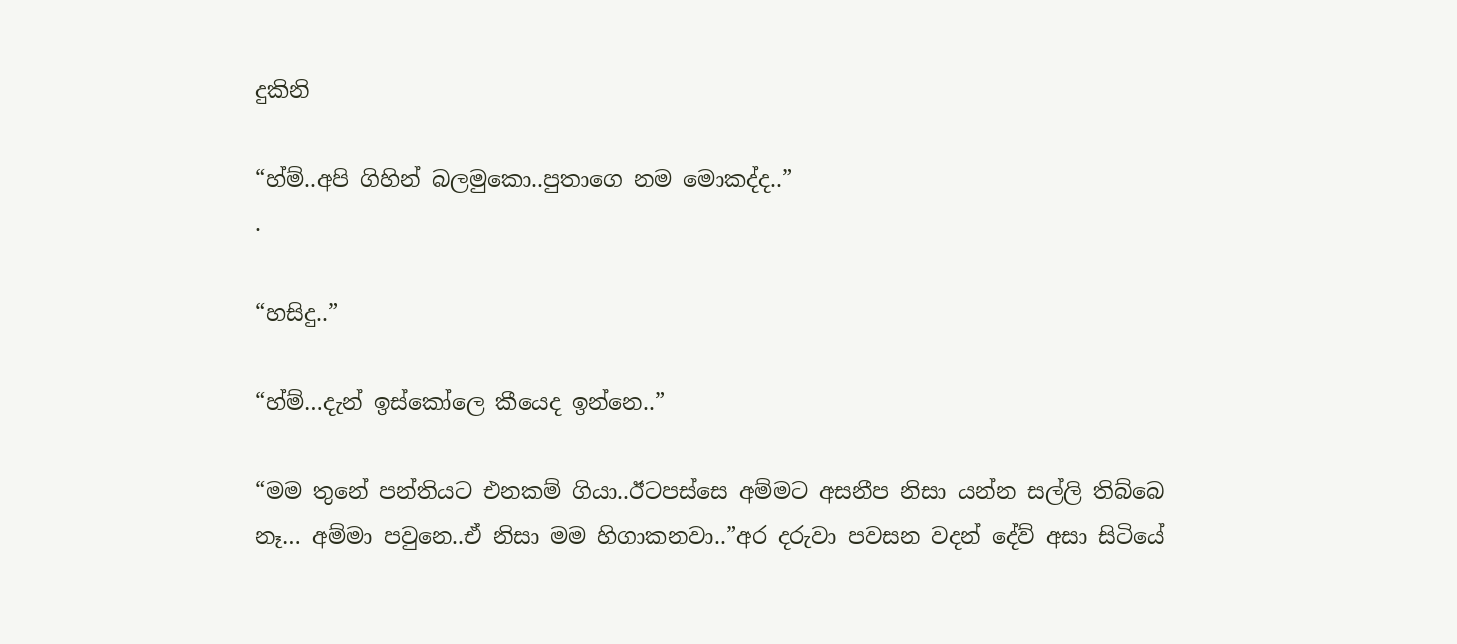දුකිනි

“හ්ම්..අපි ගිහින් බලමුකො..පුතාගෙ නම මොකද්ද..”
.

“හසිදු..”

“හ්ම්…දැන් ඉස්කෝලෙ කීයෙද ඉන්නෙ..”

“මම තුනේ පන්තියට එනකම් ගියා..ඊටපස්සෙ අම්මට අසනීප නිසා යන්න සල්ලි තිබ්බෙ නෑ… අම්මා පවුනෙ..ඒ නිසා මම හිගාකනවා..”අර දරුවා පවසන වදන් දේව් අසා සිටියේ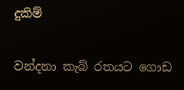දුකිම්

වන්දනා කැබ් රතයට ගොඩ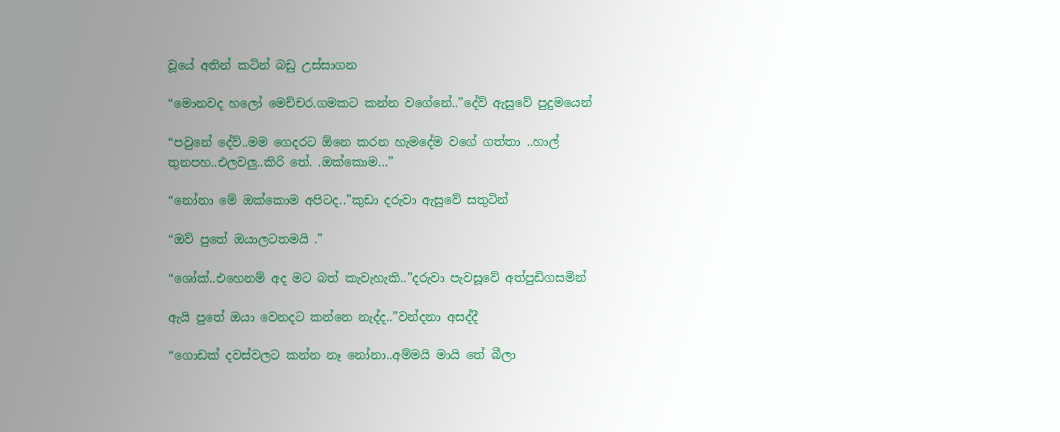වූයේ අතින් කටින් බඩු උස්සාගන

“මොනවද හලෝ මෙච්චර.ගමකට කන්න වගේනේ..”දේව් ඇසුවේ පුදුමයෙන්

“පවුනේ දේව්..මම ගෙදරට ඕනෙ කරන හැමදේම වගේ ගත්තා ..හාල් තුනපහ..එලවලු..කිරි තේ. .ඔක්කොම…”

“නෝනා මේ ඔක්කොම අපිටද..”කුඩා දරුවා ඇසුවේ සතුටින්

“ඔව් පුතේ ඔයාලටතමයි .”

“ශෝක්..එහෙනම් අද මට බත් කැවැහැකි..”දරුවා පැවසූවේ අත්පුඩිගසමින්

ඇයි පුතේ ඔයා වෙනදට කන්නෙ නැද්ද..”වන්දනා අසද්දී

“ගොඩක් දවස්වලට කන්න නෑ නෝනා..අම්මයි මායි තේ බීලා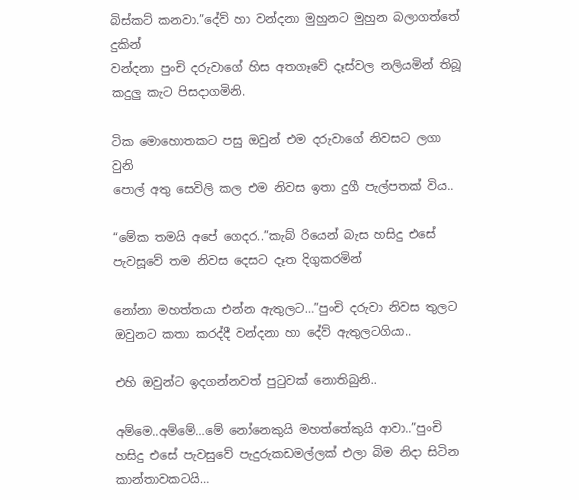බිස්කට් කනවා.”දේව් හා වන්දනා මුහුනට මුහුන බලාගත්තේ දුකින්
වන්දනා පුංචි දරුවාගේ හිස අතගෑවේ දෑස්වල නලියමින් තිබූ කදුලු කැට පිසදාගමිනි.

ටික මොහොතකට පසු ඔවුන් එම දරුවාගේ නිවසට ලගා වුනි
පොල් අතු සෙවිලි කල එම නිවස ඉතා දුගී පැල්පතක් විය..

“මේක තමයි අපේ ගෙදර..”කැබ් රියෙන් බැස හසිදු එසේ පැවසූවේ තම නිවස දෙසට දෑත දිගුකරමින්

නෝනා මහත්තයා එන්න ඇතුලට…”පුංචි දරුවා නිවස තුලට ඔවුනට කතා කරද්දී වන්දනා හා දේව් ඇතුලටගියා..

එහි ඔවුන්ට ඉදගන්නවත් පුටුවක් නොතිබුනි..

අම්මෙ..අම්මේ…මේ නෝනෙකුයි මහත්තේකුයි ආවා..”පුංචි හසිදු එසේ පැවසුවේ පැදුරුකඩමල්ලක් එලා බිම නිදා සිටින කාන්තාවකටයි…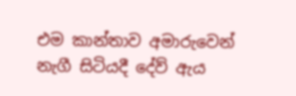එම කාන්තාව අමාරුවෙන් නැගී සිටියදී දේව් ඇය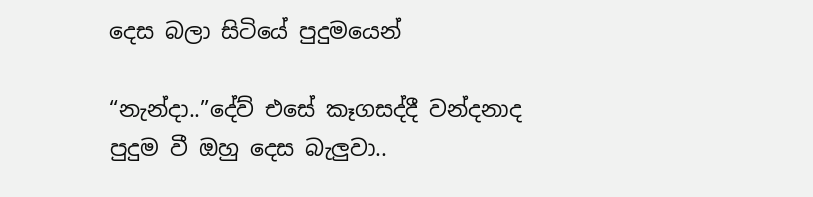දෙස බලා සිටියේ පුදුමයෙන්

“නැන්දා..”දේව් එසේ කෑගසද්දී වන්දනාද පුදුම වී ඔහු දෙස බැලුවා..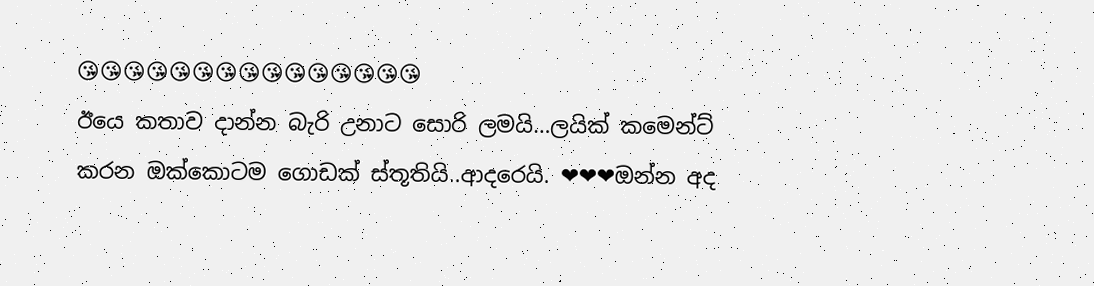😘😘😘😘😘😘😘😘😘😘😘😘😘😘😘
ඊයෙ කතාව දාන්න බැරි උනාට සොරි ලමයි…ලයික් කමෙන්ට් කරන ඔක්කොටම ගොඩක් ස්තූතියි..ආදරෙයි. ❤❤❤ඔන්න අද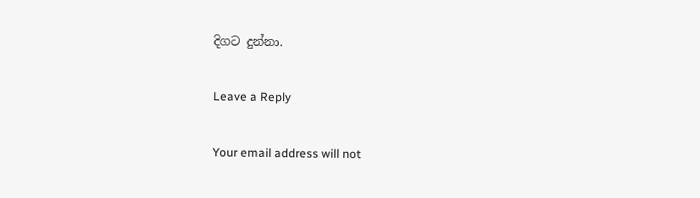දිගට දුන්නා.

Leave a Reply

Your email address will not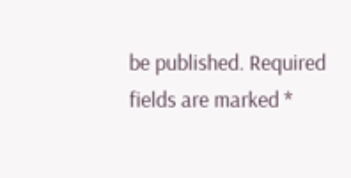be published. Required fields are marked *